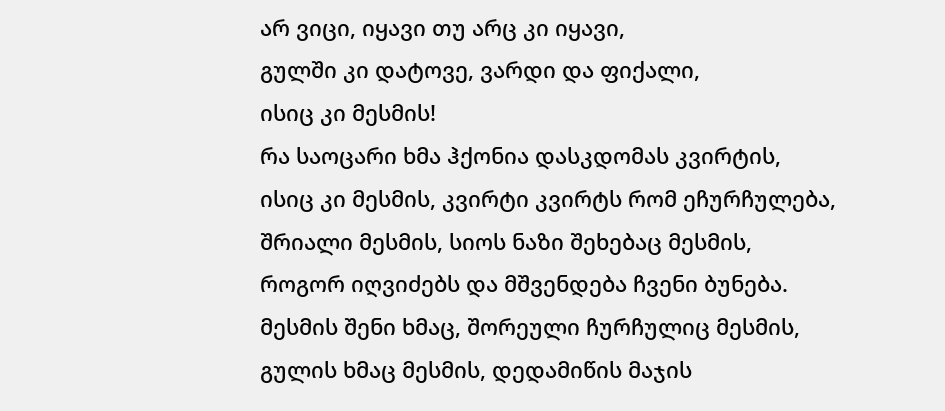არ ვიცი, იყავი თუ არც კი იყავი,
გულში კი დატოვე, ვარდი და ფიქალი,
ისიც კი მესმის!
რა საოცარი ხმა ჰქონია დასკდომას კვირტის,
ისიც კი მესმის, კვირტი კვირტს რომ ეჩურჩულება,
შრიალი მესმის, სიოს ნაზი შეხებაც მესმის,
როგორ იღვიძებს და მშვენდება ჩვენი ბუნება.
მესმის შენი ხმაც, შორეული ჩურჩულიც მესმის,
გულის ხმაც მესმის, დედამიწის მაჯის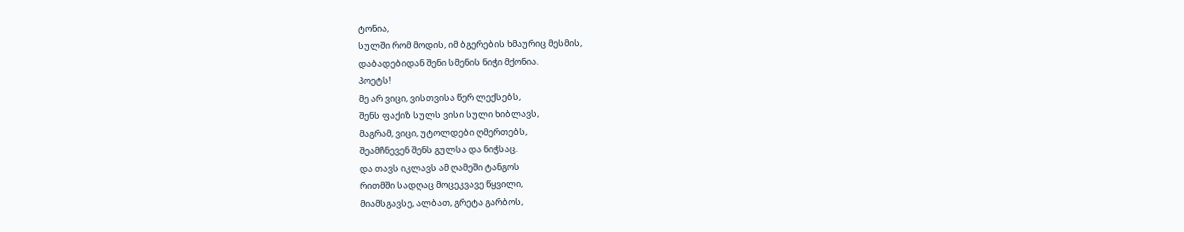ტონია,
სულში რომ მოდის, იმ ბგერების ხმაურიც მესმის,
დაბადებიდან შენი სმენის ნიჭი მქონია.
პოეტს!
მე არ ვიცი, ვისთვისა წერ ლექსებს,
შენს ფაქიზ სულს ვისი სული ხიბლავს,
მაგრამ, ვიცი, უტოლდები ღმერთებს,
შეამჩნევენ შენს გულსა და ნიჭსაც.
და თავს იკლავს ამ ღამეში ტანგოს
რითმში სადღაც მოცეკვავე წყვილი,
მიამსგავსე, ალბათ, გრეტა გარბოს,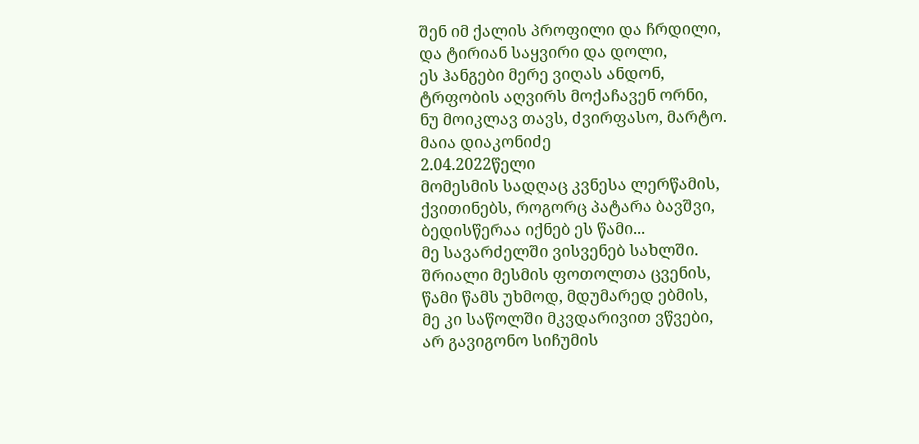შენ იმ ქალის პროფილი და ჩრდილი,
და ტირიან საყვირი და დოლი,
ეს ჰანგები მერე ვიღას ანდონ,
ტრფობის აღვირს მოქაჩავენ ორნი,
ნუ მოიკლავ თავს, ძვირფასო, მარტო.
მაია დიაკონიძე
2.04.2022წელი
მომესმის სადღაც კვნესა ლერწამის,
ქვითინებს, როგორც პატარა ბავშვი,
ბედისწერაა იქნებ ეს წამი...
მე სავარძელში ვისვენებ სახლში.
შრიალი მესმის ფოთოლთა ცვენის,
წამი წამს უხმოდ, მდუმარედ ებმის,
მე კი საწოლში მკვდარივით ვწვები,
არ გავიგონო სიჩუმის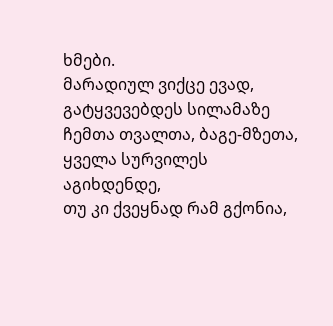ხმები.
მარადიულ ვიქცე ევად,
გატყვევებდეს სილამაზე
ჩემთა თვალთა, ბაგე-მზეთა,
ყველა სურვილეს აგიხდენდე,
თუ კი ქვეყნად რამ გქონია,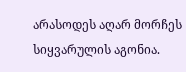არასოდეს აღარ მორჩეს
სიყვარულის აგონია.